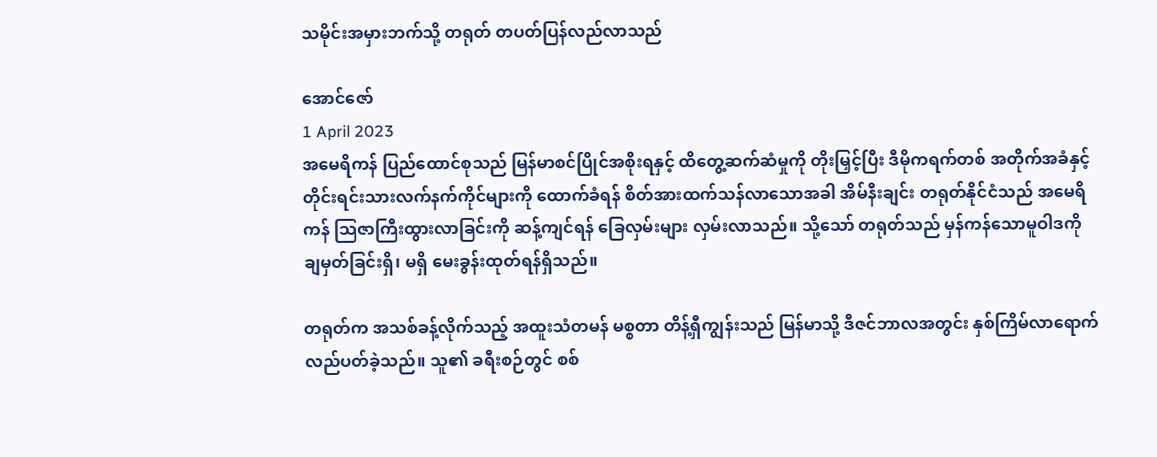သမိုင်းအမှားဘက်သို့ တရုတ် တပတ်ပြန်လည်လာသည်

အောင်ဇော်
1 April 2023
အမေရိကန် ပြည်ထောင်စုသည် မြန်မာစင်ပြိုင်အစိုးရနှင့် ထိတွေ့ဆက်ဆံမှုကို တိုးမြှင့်ပြီး ဒီမိုကရက်တစ် အတိုက်အခံနှင့် တိုင်းရင်းသားလက်နက်ကိုင်များကို ထောက်ခံရန် စိတ်အားထက်သန်လာသောအခါ အိမ်နီးချင်း တရုတ်နိုင်ငံသည် အမေရိကန် သြဇာကြီးထွားလာခြင်းကို ဆန့်ကျင်ရန် ခြေလှမ်းများ လှမ်းလာသည်။ သို့သော် တရုတ်သည် မှန်ကန်သောမူဝါဒကို ချမှတ်ခြင်းရှိ၊ မရှိ မေးခွန်းထုတ်ရန်ရှိသည်။

တရုတ်က အသစ်ခန့်လိုက်သည့် အထူးသံတမန် မစ္စတာ တိန့်ရှီကျွန်းသည် မြန်မာသို့ ဒီဇင်ဘာလအတွင်း နှစ်ကြိမ်လာရောက် လည်ပတ်ခဲ့သည်။ သူ၏ ခရီးစဉ်တွင် စစ်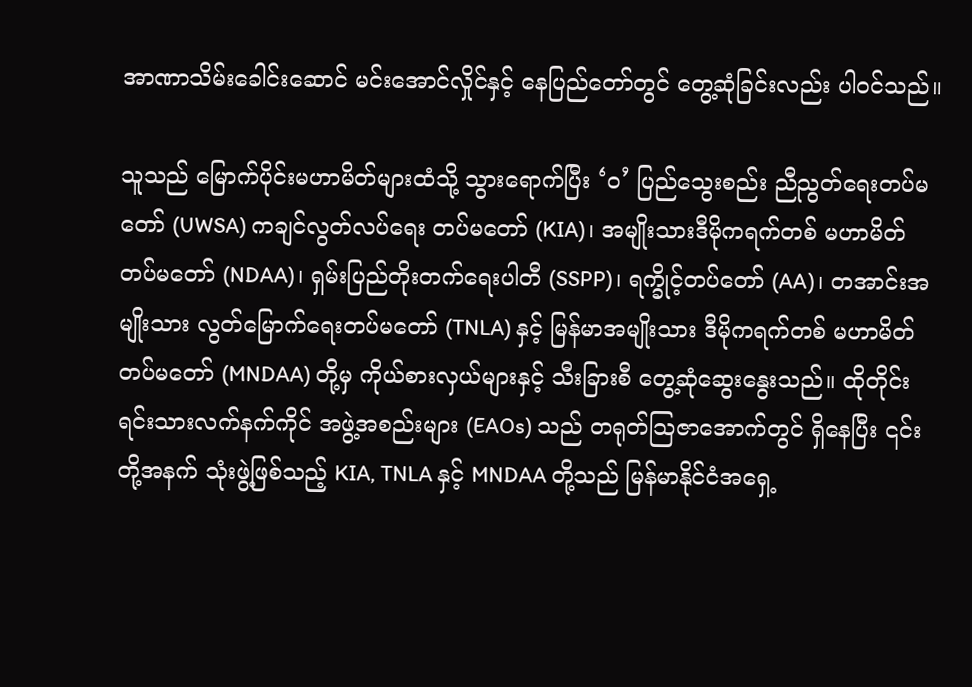အာဏာသိမ်းခေါင်းဆောင် မင်းအောင်လှိုင်နှင့် နေပြည်တော်တွင် တွေ့ဆုံခြင်းလည်း ပါဝင်သည်။

သူသည် မြောက်ပိုင်းမဟာမိတ်များထံသို့ သွားရောက်ပြီး ‘ဝ’ ပြည်သွေးစည်း ညီညွတ်ရေးတပ်မတော် (UWSA) ကချင်လွတ်လပ်ရေး တပ်မတော် (KIA)၊ အမျိုးသားဒီမိုကရက်တစ် မဟာမိတ် တပ်မတော် (NDAA)၊ ရှမ်းပြည်တိုးတက်ရေးပါတီ (SSPP)၊ ရက္ခိုင့်တပ်တော် (AA)၊ တအာင်းအမျိုးသား လွတ်မြောက်ရေးတပ်မတော် (TNLA) နှင့် မြန်မာအမျိုးသား ဒီမိုကရက်တစ် မဟာမိတ်တပ်မတော် (MNDAA) တို့မှ ကိုယ်စားလှယ်များနှင့် သီးခြားစီ တွေ့ဆုံဆွေးနွေးသည်။ ထိုတိုင်းရင်းသားလက်နက်ကိုင် အဖွဲ့အစည်းများ (EAOs) သည် တရုတ်သြဇာအောက်တွင် ရှိနေပြီး ၎င်းတို့အနက် သုံးဖွဲ့ဖြစ်သည့် KIA, TNLA နှင့် MNDAA တို့သည် မြန်မာနိုင်ငံအရှေ့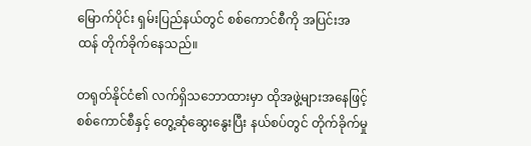မြောက်ပိုင်း ရှမ်းပြည်နယ်တွင် စစ်ကောင်စီကို အပြင်းအထန် တိုက်ခိုက်နေသည်။

တရုတ်နိုင်ငံ၏ လက်ရှိသဘောထားမှာ ထိုအဖွဲ့များအနေဖြင့် စစ်ကောင်စီနှင့် တွေ့ဆုံဆွေးနွေးပြီး နယ်စပ်တွင် တိုက်ခိုက်မှု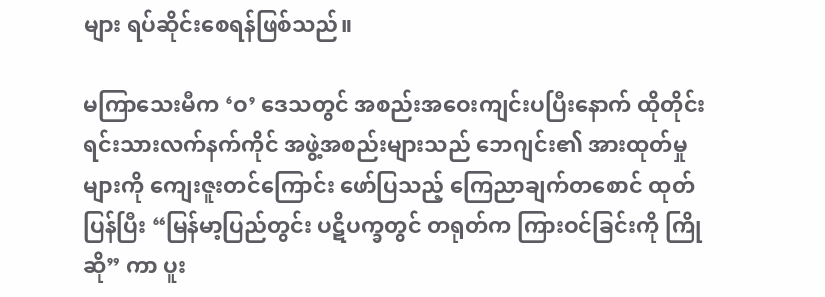များ ရပ်ဆိုင်းစေရန်ဖြစ်သည်။

မကြာသေးမီက ‘ဝ’ ဒေသတွင် အစည်းအဝေးကျင်းပပြီးနောက် ထိုတိုင်းရင်းသားလက်နက်ကိုင် အဖွဲ့အစည်းများသည် ဘေဂျင်း၏ အားထုတ်မှုများကို ကျေးဇူးတင်ကြောင်း ဖော်ပြသည့် ကြေညာချက်တစောင် ထုတ်ပြန်ပြီး “မြန်မာ့ပြည်တွင်း ပဋိပက္ခတွင် တရုတ်က ကြားဝင်ခြင်းကို ကြိုဆို” ကာ ပူး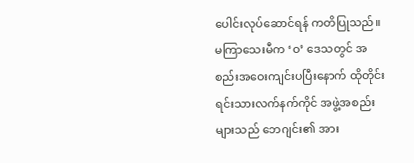ပေါင်းလုပ်ဆောင်ရန် ကတိပြုသည်။
မကြာသေးမီက ‘ဝ’ ဒေသတွင် အစည်းအဝေးကျင်းပပြီးနောက် ထိုတိုင်းရင်းသားလက်နက်ကိုင် အဖွဲ့အစည်းများသည် ဘေဂျင်း၏ အား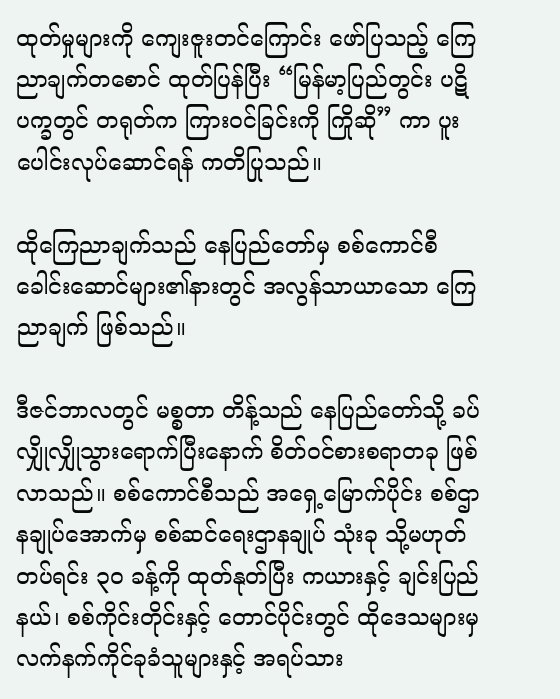ထုတ်မှုများကို ကျေးဇူးတင်ကြောင်း ဖော်ပြသည့် ကြေညာချက်တစောင် ထုတ်ပြန်ပြီး “မြန်မာ့ပြည်တွင်း ပဋိပက္ခတွင် တရုတ်က ကြားဝင်ခြင်းကို ကြိုဆို” ကာ ပူးပေါင်းလုပ်ဆောင်ရန် ကတိပြုသည်။

ထိုကြေညာချက်သည် နေပြည်တော်မှ စစ်ကောင်စီခေါင်းဆောင်များ၏နားတွင် အလွန်သာယာသော ကြေညာချက် ဖြစ်သည်။

ဒီဇင်ဘာလတွင် မစ္စတာ တိန့်သည် နေပြည်တော်သို့ ခပ်လျှိုလျှိုသွားရောက်ပြီးနောက် စိတ်ဝင်စားစရာတခု ဖြစ်လာသည်။ စစ်ကောင်စီသည် အရှေ့မြောက်ပိုင်း စစ်ဌာနချုပ်အောက်မှ စစ်ဆင်ရေးဌာနချုပ် သုံးခု သို့မဟုတ် တပ်ရင်း ၃၀ ခန့်ကို ထုတ်နုတ်ပြီး ကယားနှင့် ချင်းပြည်နယ်၊ စစ်ကိုင်းတိုင်းနှင့် တောင်ပိုင်းတွင် ထိုဒေသများမှ လက်နက်ကိုင်ခုခံသူများနှင့် အရပ်သား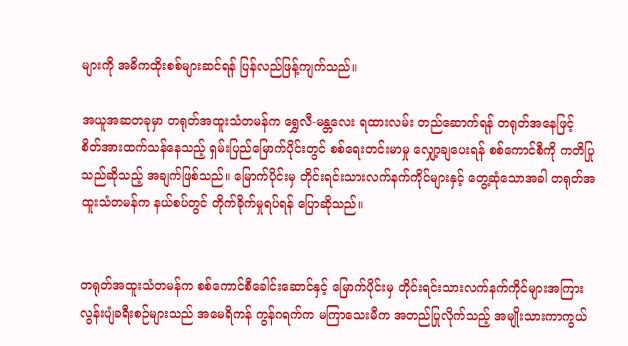များကို အဓိကထိုးစစ်များဆင်ရန် ပြန်လည်ဖြန့်ကျက်သည်။

အယူအဆတခုမှာ တရုတ်အထူးသံတမန်က ရွှေလီ-မန္တလေး ရထားလမ်း တည်ဆောက်ရန် တရုတ်အနေဖြင့် စိတ်အားထက်သန်နေသည့် ရှမ်းပြည်မြောက်ပိုင်းတွင် စစ်ရေးတင်းမာမှု လျှော့ချပေးရန် စစ်ကောင်စီကို ကတိပြုသည်ဆိုသည့် အချက်ဖြစ်သည်။ မြောက်ပိုင်းမှ တိုင်းရင်းသားလက်နက်ကိုင်များနှင့် တွေ့ဆုံသောအခါ တရုတ်အထူးသံတမန်က နယ်စပ်တွင် တိုက်ခိုက်မှုရပ်ရန် ပြောဆိုသည်။


တရုတ်အထူးသံတမန်က စစ်ကောင်စီခေါင်းဆောင်နှင့် မြောက်ပိုင်းမှ တိုင်းရင်းသားလက်နက်ကိုင်များအကြား လွန်းပျံခရီးစဉ်များသည် အမေရိကန် ကွန်ဂရက်က မကြာသေးမီက အတည်ပြုလိုက်သည့် အမျိုးသားကာကွယ်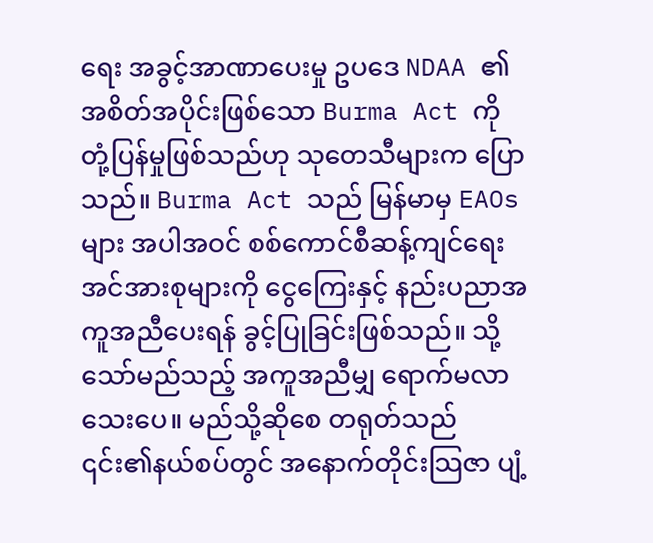ရေး အခွင့်အာဏာပေးမှု ဥပဒေ NDAA ၏ အစိတ်အပိုင်းဖြစ်သော Burma Act ကို တုံ့ပြန်မှုဖြစ်သည်ဟု သုတေသီများက ပြောသည်။ Burma Act သည် မြန်မာမှ EAOs များ အပါအဝင် စစ်ကောင်စီဆန့်ကျင်ရေး အင်အားစုများကို ငွေကြေးနှင့် နည်းပညာအကူအညီပေးရန် ခွင့်ပြုခြင်းဖြစ်သည်။ သို့သော်မည်သည့် အကူအညီမျှ ရောက်မလာသေးပေ။ မည်သို့ဆိုစေ တရုတ်သည် ၎င်း၏နယ်စပ်တွင် အနောက်တိုင်းသြဇာ ပျံ့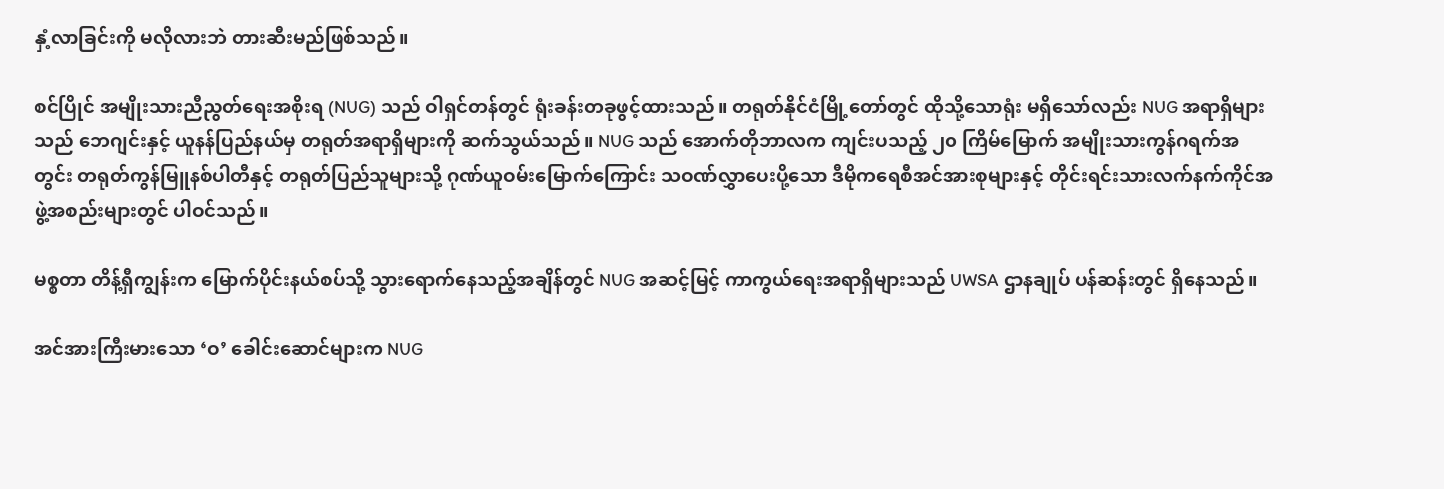နှံ့လာခြင်းကို မလိုလားဘဲ တားဆီးမည်ဖြစ်သည်။

စင်ပြိုင် အမျိုးသားညီညွတ်ရေးအစိုးရ (NUG) သည် ဝါရှင်တန်တွင် ရုံးခန်းတခုဖွင့်ထားသည်။ တရုတ်နိုင်ငံမြို့တော်တွင် ထိုသို့သောရုံး မရှိသော်လည်း NUG အရာရှိများသည် ဘေဂျင်းနှင့် ယူနန်ပြည်နယ်မှ တရုတ်အရာရှိများကို ဆက်သွယ်သည်။ NUG သည် အောက်တိုဘာလက ကျင်းပသည့် ၂၀ ကြိမ်မြောက် အမျိုးသားကွန်ဂရက်အတွင်း တရုတ်ကွန်မြူနစ်ပါတီနှင့် တရုတ်ပြည်သူများသို့ ဂုဏ်ယူဝမ်းမြောက်ကြောင်း သဝဏ်လွှာပေးပို့သော ဒီမိုကရေစီအင်အားစုများနှင့် တိုင်းရင်းသားလက်နက်ကိုင်အဖွဲ့အစည်းများတွင် ပါဝင်သည်။

မစ္စတာ တိန့်ရှီကျွန်းက မြောက်ပိုင်းနယ်စပ်သို့ သွားရောက်နေသည့်အချိန်တွင် NUG အဆင့်မြင့် ကာကွယ်ရေးအရာရှိများသည် UWSA ဌာနချုပ် ပန်ဆန်းတွင် ရှိနေသည်။

အင်အားကြီးမားသော ‘ဝ’ ခေါင်းဆောင်များက NUG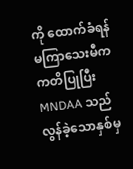ကို ထောက်ခံရန် မကြာသေးမီက ကတိပြုပြီး MNDAA သည် လွန်ခဲ့သောနှစ်မှ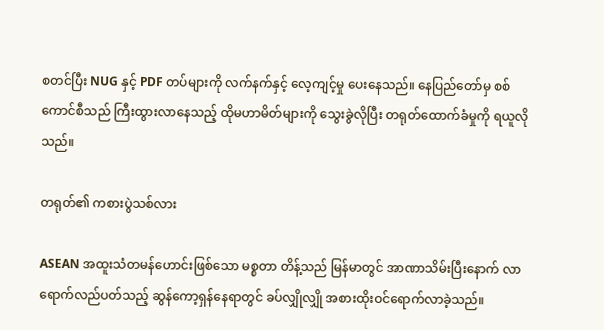စတင်ပြီး NUG နှင့် PDF တပ်များကို လက်နက်နှင့် လေ့ကျင့်မှု ပေးနေသည်။ နေပြည်တော်မှ စစ်ကောင်စီသည် ကြီးထွားလာနေသည့် ထိုမဟာမိတ်များကို သွေးခွဲလိုပြီး တရုတ်ထောက်ခံမှုကို ရယူလိုသည်။

တရုတ်၏ ကစားပွဲသစ်လား

ASEAN အထူးသံတမန်ဟောင်းဖြစ်သော မစ္စတာ တိန့်သည် မြန်မာတွင် အာဏာသိမ်းပြီးနောက် လာရောက်လည်ပတ်သည့် ဆွန်ကော့ရှန်နေရာတွင် ခပ်လျှိုလျှို အစားထိုးဝင်ရောက်လာခဲ့သည်။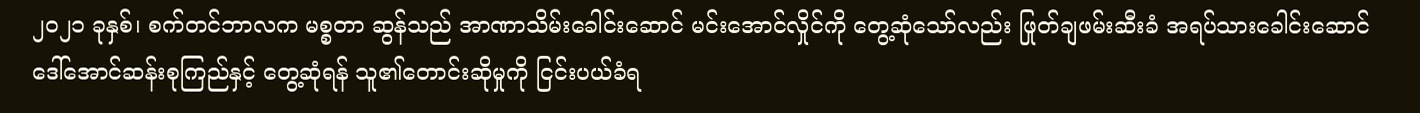၂၀၂၁ ခုနှစ်၊ စက်တင်ဘာလက မစ္စတာ ဆွန်သည် အာဏာသိမ်းခေါင်းဆောင် မင်းအောင်လှိုင်ကို တွေ့ဆုံသော်လည်း ဖြုတ်ချဖမ်းဆီးခံ အရပ်သားခေါင်းဆောင် ဒေါ်အောင်ဆန်းစုကြည်နှင့် တွေ့ဆုံရန် သူ၏တောင်းဆိုမှုကို ငြင်းပယ်ခံရ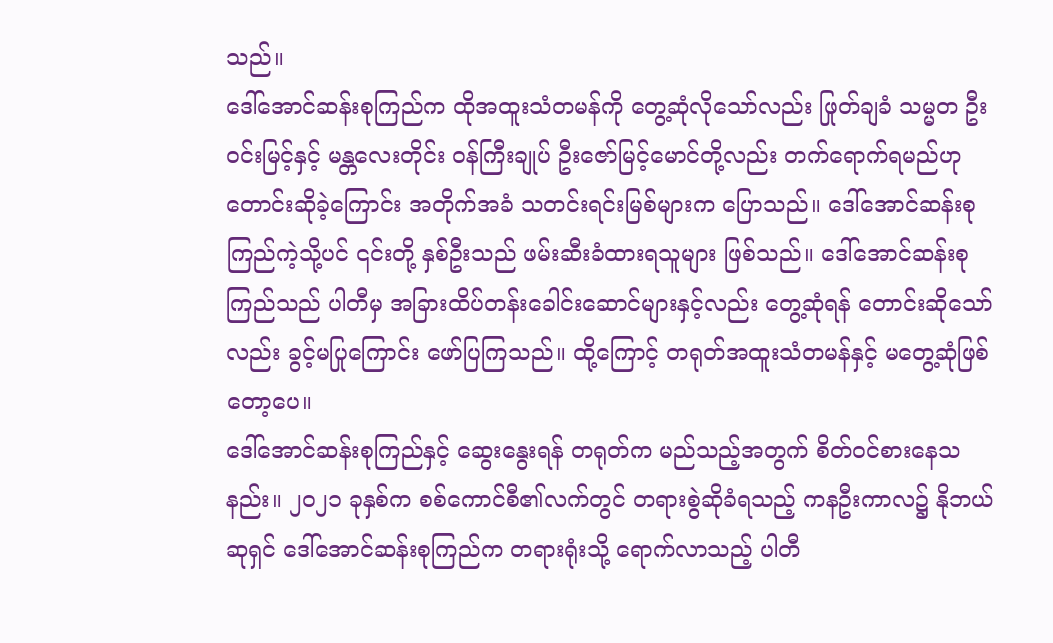သည်။
ဒေါ်အောင်ဆန်းစုကြည်က ထိုအထူးသံတမန်ကို တွေ့ဆုံလိုသော်လည်း ဖြုတ်ချခံ သမ္မတ ဦးဝင်းမြင့်နှင့် မန္တလေးတိုင်း ဝန်ကြီးချုပ် ဦးဇော်မြင့်မောင်တို့လည်း တက်ရောက်ရမည်ဟု တောင်းဆိုခဲ့ကြောင်း အတိုက်အခံ သတင်းရင်းမြစ်များက ပြောသည်။ ဒေါ်အောင်ဆန်းစုကြည်ကဲ့သို့ပင် ၎င်းတို့ နှစ်ဦးသည် ဖမ်းဆီးခံထားရသူများ ဖြစ်သည်။ ဒေါ်အောင်ဆန်းစုကြည်သည် ပါတီမှ အခြားထိပ်တန်းခေါင်းဆောင်များနှင့်လည်း တွေ့ဆုံရန် တောင်းဆိုသော်လည်း ခွင့်မပြုကြောင်း ဖော်ပြကြသည်။ ထို့ကြောင့် တရုတ်အထူးသံတမန်နှင့် မတွေ့ဆုံဖြစ်တော့ပေ။
ဒေါ်အောင်ဆန်းစုကြည်နှင့် ဆွေးနွေးရန် တရုတ်က မည်သည့်အတွက် စိတ်ဝင်စားနေသနည်း။ ၂၀၂၁ ခုနှစ်က စစ်ကောင်စီ၏လက်တွင် တရားစွဲဆိုခံရသည့် ကနဦးကာလ၌ နိုဘယ်ဆုရှင် ဒေါ်အောင်ဆန်းစုကြည်က တရားရုံးသို့ ရောက်လာသည့် ပါတီ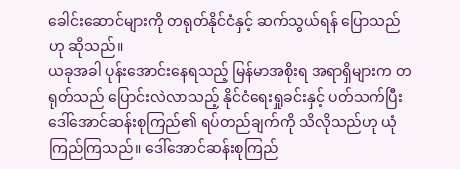ခေါင်းဆောင်များကို တရုတ်နိုင်ငံနှင့် ဆက်သွယ်ရန် ပြောသည်ဟု ဆိုသည်။
ယခုအခါ ပုန်းအောင်းနေရသည့် မြန်မာအစိုးရ အရာရှိများက တရုတ်သည် ပြောင်းလဲလာသည့် နိုင်ငံရေးရှုခင်းနှင့် ပတ်သက်ပြီး ဒေါ်အောင်ဆန်းစုကြည်၏ ရပ်တည်ချက်ကို သိလိုသည်ဟု ယုံကြည်ကြသည်။ ဒေါ်အောင်ဆန်းစုကြည်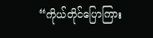“ကိုယ်တိုင်ပြောကြား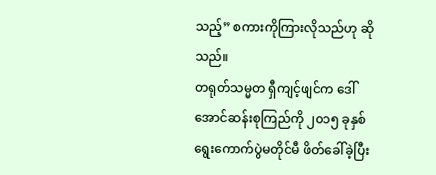သည့်” စကားကိုကြားလိုသည်ဟု ဆိုသည်။
တရုတ်သမ္မတ ရှီကျင့်ဖျင်က ဒေါ်အောင်ဆန်းစုကြည်ကို ၂၀၁၅ ခုနှစ် ရွေးကောက်ပွဲမတိုင်မီ ဖိတ်ခေါ်ခဲ့ပြီး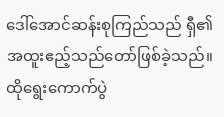ဒေါ်အောင်ဆန်းစုကြည်သည် ရှီ၏ အထူးဧည့်သည်တော်ဖြစ်ခဲ့သည်။ ထိုရွေးကောက်ပွဲ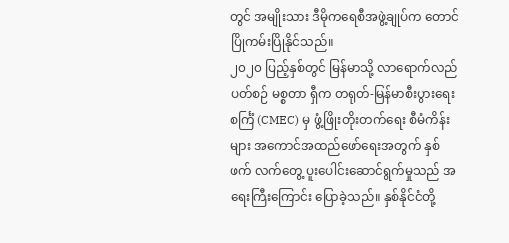တွင် အမျိုးသား ဒီမိုကရေစီအဖွဲ့ချုပ်က တောင်ပြိုကမ်းပြိုနိုင်သည်။
၂၀၂၀ ပြည့်နှစ်တွင် မြန်မာသို့ လာရောက်လည်ပတ်စဉ် မစ္စတာ ရှီက တရုတ်-မြန်မာစီးပွားရေး စင်္ကြံ (CMEC) မှ ဖွံ့ဖြိုးတိုးတက်ရေး စီမံကိန်းများ အကောင်အထည်ဖော်ရေးအတွက် နှစ်ဖက် လက်တွေ့ ပူးပေါင်းဆောင်ရွက်မှုသည် အရေးကြီးကြောင်း ပြောခဲ့သည်။ နှစ်နိုင်ငံတို့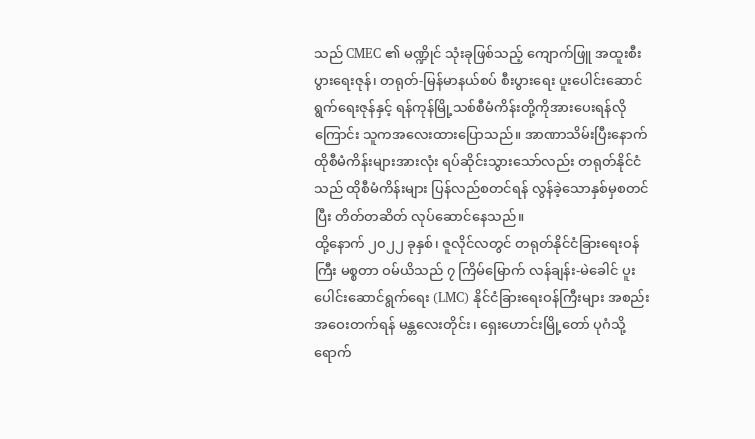သည် CMEC ၏ မဏ္ဍိုင် သုံးခုဖြစ်သည့် ကျောက်ဖြူ အထူးစီးပွားရေးဇုန်၊ တရုတ်-မြန်မာနယ်စပ် စီးပွားရေး ပူးပေါင်းဆောင်ရွက်ရေးဇုန်နှင့် ရန်ကုန်မြို့သစ်စီမံကိန်းတို့ကိုအားပေးရန်လိုကြောင်း သူကအလေးထားပြောသည်။ အာဏာသိမ်းပြီးနောက် ထိုစီမံကိန်းများအားလုံး ရပ်ဆိုင်းသွားသော်လည်း တရုတ်နိုင်ငံသည် ထိုစီမံကိန်းများ ပြန်လည်စတင်ရန် လွန်ခဲ့သောနှစ်မှစတင်ပြီး တိတ်တဆိတ် လုပ်ဆောင်နေသည်။
ထို့နောက် ၂၀၂၂ ခုနှစ်၊ ဇူလိုင်လတွင် တရုတ်နိုင်ငံခြားရေးဝန်ကြီး မစ္စတာ ဝမ်ယိသည် ၇ ကြိမ်မြောက် လန်ချန်း-မဲခေါင် ပူးပေါင်းဆောင်ရွက်ရေး (LMC) နိုင်ငံခြားရေးဝန်ကြီးများ အစည်းအဝေးတက်ရန် မန္တလေးတိုင်း၊ ရှေးဟောင်းမြို့တော် ပုဂံသို့ ရောက်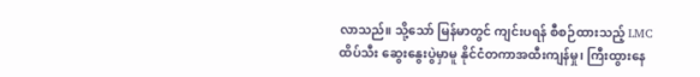လာသည်။ သို့သော် မြန်မာတွင် ကျင်းပရန် စီစဉ်ထားသည့် LMC ထိပ်သီး ဆွေးနွေးပွဲမှာမူ နိုင်ငံတကာအထီးကျန်မှု၊ ကြီးထွားနေ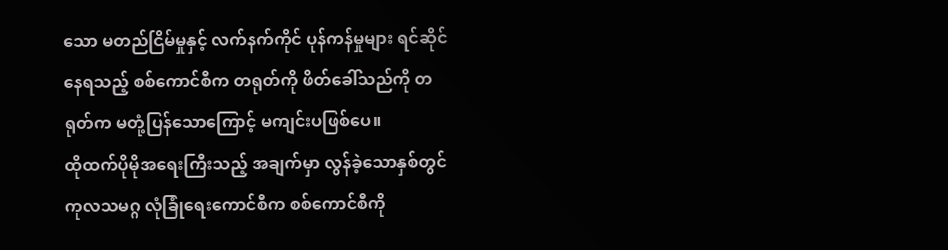သော မတည်ငြိမ်မှုနှင့် လက်နက်ကိုင် ပုန်ကန်မှုများ ရင်ဆိုင်နေရသည့် စစ်ကောင်စီက တရုတ်ကို ဖိတ်ခေါ်သည်ကို တရုတ်က မတုံ့ပြန်သောကြောင့် မကျင်းပဖြစ်ပေ။
ထိုထက်ပိုမိုအရေးကြီးသည့် အချက်မှာ လွန်ခဲ့သောနှစ်တွင် ကုလသမဂ္ဂ လုံခြုံရေးကောင်စီက စစ်ကောင်စီကို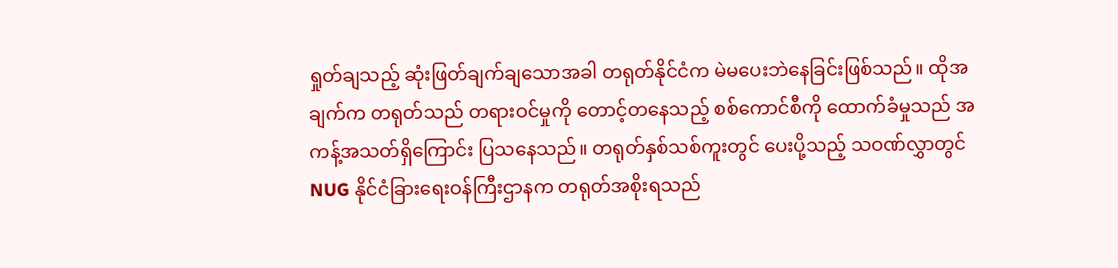ရှုတ်ချသည့် ဆုံးဖြတ်ချက်ချသောအခါ တရုတ်နိုင်ငံက မဲမပေးဘဲနေခြင်းဖြစ်သည်။ ထိုအချက်က တရုတ်သည် တရားဝင်မှုကို တောင့်တနေသည့် စစ်ကောင်စီကို ထောက်ခံမှုသည် အကန့်အသတ်ရှိကြောင်း ပြသနေသည်။ တရုတ်နှစ်သစ်ကူးတွင် ပေးပို့သည့် သဝဏ်လွှာတွင် NUG နိုင်ငံခြားရေးဝန်ကြီးဌာနက တရုတ်အစိုးရသည်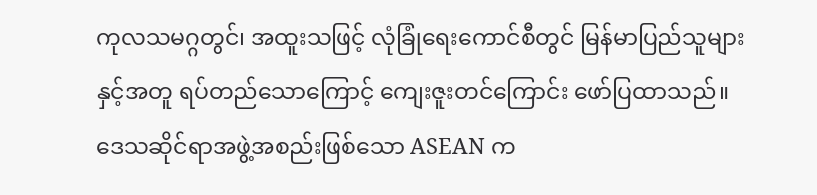ကုလသမဂ္ဂတွင်၊ အထူးသဖြင့် လုံခြုံရေးကောင်စီတွင် မြန်မာပြည်သူများနှင့်အတူ ရပ်တည်သောကြောင့် ကျေးဇူးတင်ကြောင်း ဖော်ပြထာသည်။
ဒေသဆိုင်ရာအဖွဲ့အစည်းဖြစ်သော ASEAN က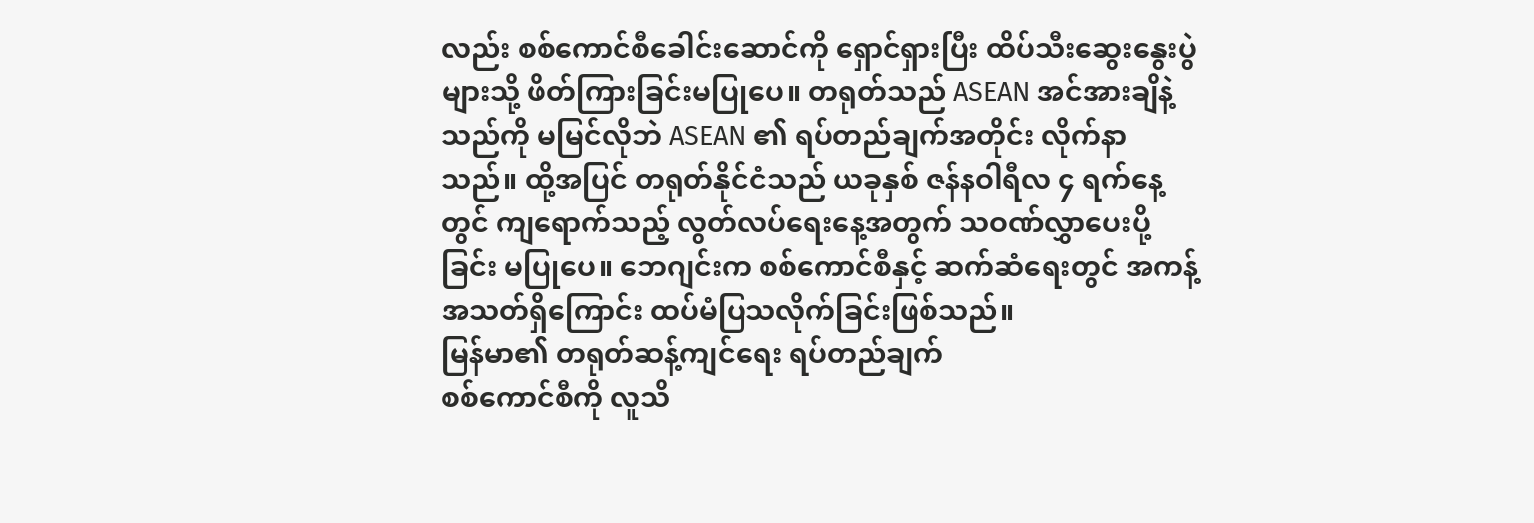လည်း စစ်ကောင်စီခေါင်းဆောင်ကို ရှောင်ရှားပြီး ထိပ်သီးဆွေးနွေးပွဲများသို့ ဖိတ်ကြားခြင်းမပြုပေ။ တရုတ်သည် ASEAN အင်အားချိနဲ့သည်ကို မမြင်လိုဘဲ ASEAN ၏ ရပ်တည်ချက်အတိုင်း လိုက်နာသည်။ ထို့အပြင် တရုတ်နိုင်ငံသည် ယခုနှစ် ဇန်နဝါရီလ ၄ ရက်နေ့တွင် ကျရောက်သည့် လွတ်လပ်ရေးနေ့အတွက် သဝဏ်လွှာပေးပို့ခြင်း မပြုပေ။ ဘေဂျင်းက စစ်ကောင်စီနှင့် ဆက်ဆံရေးတွင် အကန့်အသတ်ရှိကြောင်း ထပ်မံပြသလိုက်ခြင်းဖြစ်သည်။
မြန်မာ၏ တရုတ်ဆန့်ကျင်ရေး ရပ်တည်ချက်
စစ်ကောင်စီကို လူသိ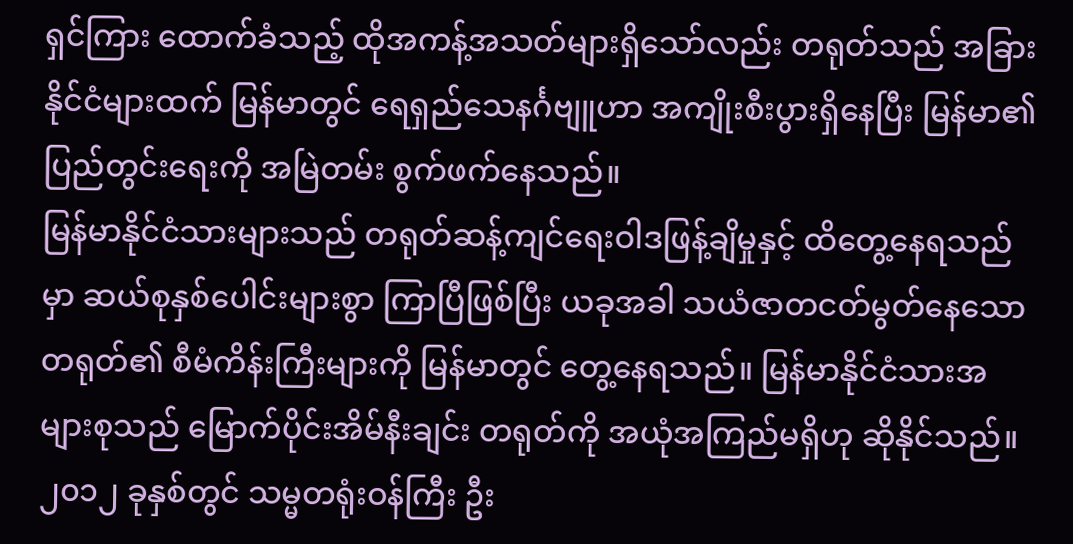ရှင်ကြား ထောက်ခံသည့် ထိုအကန့်အသတ်များရှိသော်လည်း တရုတ်သည် အခြားနိုင်ငံများထက် မြန်မာတွင် ရေရှည်သေနင်္ဂဗျူဟာ အကျိုးစီးပွားရှိနေပြီး မြန်မာ၏ ပြည်တွင်းရေးကို အမြဲတမ်း စွက်ဖက်နေသည်။
မြန်မာနိုင်ငံသားများသည် တရုတ်ဆန့်ကျင်ရေးဝါဒဖြန့်ချိမှုနှင့် ထိတွေ့နေရသည်မှာ ဆယ်စုနှစ်ပေါင်းများစွာ ကြာပြီဖြစ်ပြီး ယခုအခါ သယံဇာတငတ်မွတ်နေသော တရုတ်၏ စီမံကိန်းကြီးများကို မြန်မာတွင် တွေ့နေရသည်။ မြန်မာနိုင်ငံသားအများစုသည် မြောက်ပိုင်းအိမ်နီးချင်း တရုတ်ကို အယုံအကြည်မရှိဟု ဆိုနိုင်သည်။
၂၀၁၂ ခုနှစ်တွင် သမ္မတရုံးဝန်ကြီး ဦး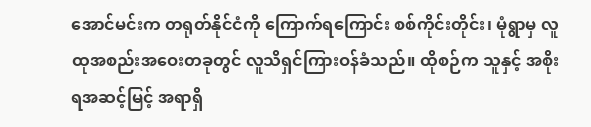အောင်မင်းက တရုတ်နိုင်ငံကို ကြောက်ရကြောင်း စစ်ကိုင်းတိုင်း၊ မုံရွာမှ လူထုအစည်းအဝေးတခုတွင် လူသိရှင်ကြားဝန်ခံသည်။ ထိုစဉ်က သူနှင့် အစိုးရအဆင့်မြင့် အရာရှိ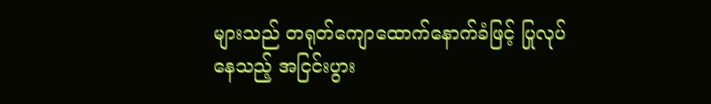များသည် တရုတ်ကျောထောက်နောက်ခံဖြင့် ပြုလုပ်နေသည့် အငြင်းပွား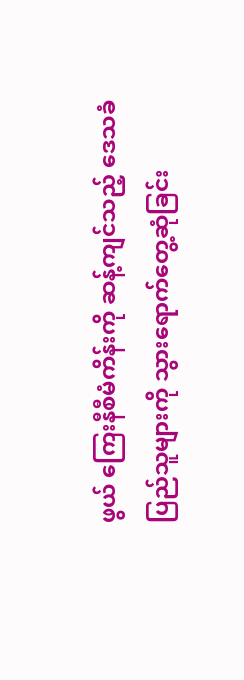ဖွယ် ကြေးနီစီမံကိန်းကို ဆန့်ကျင်သည့် ဒေသခံပြည်သူများကို သွားရောက်တွေ့ဆုံခြင်း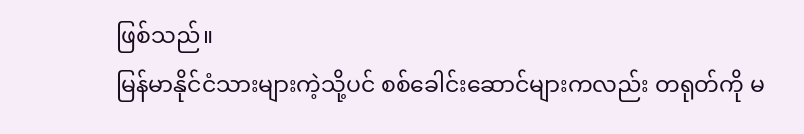ဖြစ်သည်။
မြန်မာနိုင်ငံသားများကဲ့သို့ပင် စစ်ခေါင်းဆောင်များကလည်း တရုတ်ကို မ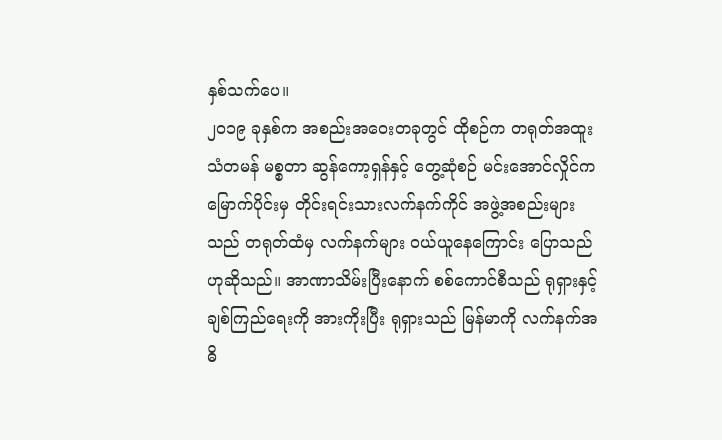နှစ်သက်ပေ။
၂၀၁၉ ခုနှစ်က အစည်းအဝေးတခုတွင် ထိုစဉ်က တရုတ်အထူးသံတမန် မစ္စတာ ဆွန်ကော့ရှန်နှင့် တွေ့ဆုံစဉ် မင်းအောင်လှိုင်က မြောက်ပိုင်းမှ တိုင်းရင်းသားလက်နက်ကိုင် အဖွဲ့အစည်းများသည် တရုတ်ထံမှ လက်နက်များ ဝယ်ယူနေကြောင်း ပြောသည်ဟုဆိုသည်။ အာဏာသိမ်းပြီးနောက် စစ်ကောင်စီသည် ရုရှားနှင့် ချစ်ကြည်ရေးကို အားကိုးပြီး ရုရှားသည် မြန်မာကို လက်နက်အဓိ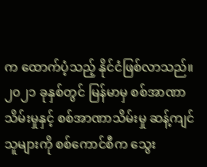က ထောက်ပံ့သည့် နိုင်ငံဖြစ်လာသည်။
၂၀၂၁ ခုနှစ်တွင် မြန်မာမှ စစ်အာဏာသိမ်းမှုနှင့် စစ်အာဏာသိမ်းမှု ဆန့်ကျင်သူများကို စစ်ကောင်စီက သွေး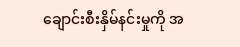ချောင်းစီးနှိမ်နင်းမှုကို အ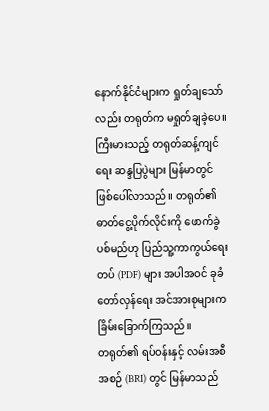နောက်နိုင်ငံများက ရှုတ်ချသော်လည်း တရုတ်က မရှုတ်ချခဲ့ပေ။ ကြီးမားသည့် တရုတ်ဆန့်ကျင်ရေး ဆန္ဒပြပွဲများ မြန်မာတွင် ဖြစ်ပေါ်လာသည်။ တရုတ်၏ ဓာတ်ငွေ့ပိုက်လိုင်းကို ဖောက်ခွဲပစ်မည်ဟု ပြည်သူ့ကာကွယ်ရေးတပ် (PDF) များ အပါအဝင် ခုခံတော်လှန်ရေး အင်အားစုများက ခြိမ်းခြောက်ကြသည်။
တရုတ်၏ ရပ်ဝန်းနှင့် လမ်းအစီအစဉ် (BRI) တွင် မြန်မာသည်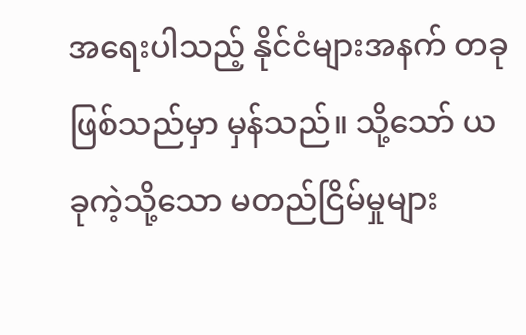အရေးပါသည့် နိုင်ငံများအနက် တခုဖြစ်သည်မှာ မှန်သည်။ သို့သော် ယခုကဲ့သို့သော မတည်ငြိမ်မှုများ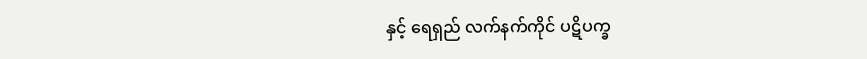နှင့် ရေရှည် လက်နက်ကိုင် ပဋိပက္ခ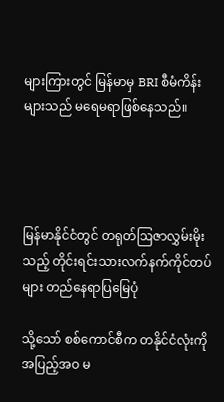များကြားတွင် မြန်မာမှ BRI စီမံကိန်းများသည် မရေမရာဖြစ်နေသည်။




မြန်မာနိုင်ငံတွင် တရုတ်ဩဇာလွှမ်းမိုးသည့် တိုင်းရင်းသားလက်နက်ကိုင်တပ်များ တည်နေရာပြမြေပုံ

သို့သော် စစ်ကောင်စီက တနိုင်ငံလုံးကို အပြည့်အဝ မ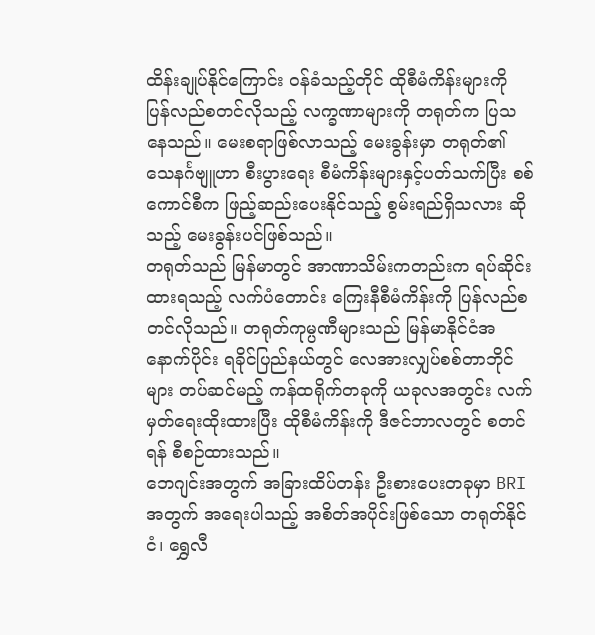ထိန်းချုပ်နိုင်ကြောင်း ဝန်ခံသည့်တိုင် ထိုစီမံကိန်းများကို ပြန်လည်စတင်လိုသည့် လက္ခဏာများကို တရုတ်က ပြသနေသည်။ မေးစရာဖြစ်လာသည့် မေးခွန်းမှာ တရုတ်၏ သေနင်္ဂဗျူဟာ စီးပွားရေး စီမံကိန်းများနှင့်ပတ်သက်ပြီး စစ်ကောင်စီက ဖြည့်ဆည်းပေးနိုင်သည့် စွမ်းရည်ရှိသလား ဆိုသည့် မေးခွန်းပင်ဖြစ်သည်။
တရုတ်သည် မြန်မာတွင် အာဏာသိမ်းကတည်းက ရပ်ဆိုင်းထားရသည့် လက်ပံတောင်း ကြေးနီစီမံကိန်းကို ပြန်လည်စတင်လိုသည်။ တရုတ်ကုမ္ပဏီများသည် မြန်မာနိုင်ငံအနောက်ပိုင်း ရခိုင်ပြည်နယ်တွင် လေအားလျှပ်စစ်တာဘိုင်များ တပ်ဆင်မည့် ကန်ထရိုက်တခုကို ယခုလအတွင်း လက်မှတ်ရေးထိုးထားပြီး ထိုစီမံကိန်းကို ဒီဇင်ဘာလတွင် စတင်ရန် စီစဉ်ထားသည်။
ဘေဂျင်းအတွက် အခြားထိပ်တန်း ဦးစားပေးတခုမှာ BRI အတွက် အရေးပါသည့် အစိတ်အပိုင်းဖြစ်သော တရုတ်နိုင်ငံ၊ ရွှေလီ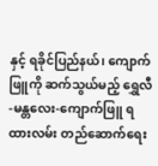နှင့် ရခိုင်ပြည်နယ်၊ ကျောက်ဖြူကို ဆက်သွယ်မည့် ရွှေလီ-မန္တလေး-ကျောက်ဖြူ ရထားလမ်း တည်ဆောက်ရေး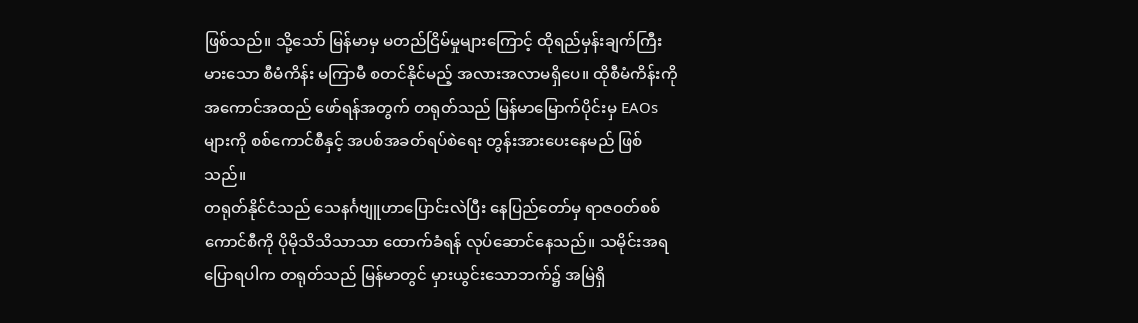ဖြစ်သည်။ သို့သော် မြန်မာမှ မတည်ငြိမ်မှုများကြောင့် ထိုရည်မှန်းချက်ကြီးမားသော စီမံကိန်း မကြာမီ စတင်နိုင်မည့် အလားအလာမရှိပေ။ ထိုစီမံကိန်းကို အကောင်အထည် ဖော်ရန်အတွက် တရုတ်သည် မြန်မာမြောက်ပိုင်းမှ EAOs များကို စစ်ကောင်စီနှင့် အပစ်အခတ်ရပ်စဲရေး တွန်းအားပေးနေမည် ဖြစ်သည်။
တရုတ်နိုင်ငံသည် သေနင်္ဂဗျူဟာပြောင်းလဲပြီး နေပြည်တော်မှ ရာဇဝတ်စစ်ကောင်စီကို ပိုမိုသိသိသာသာ ထောက်ခံရန် လုပ်ဆောင်နေသည်။ သမိုင်းအရပြောရပါက တရုတ်သည် မြန်မာတွင် မှားယွင်းသောဘက်၌ အမြဲရှိ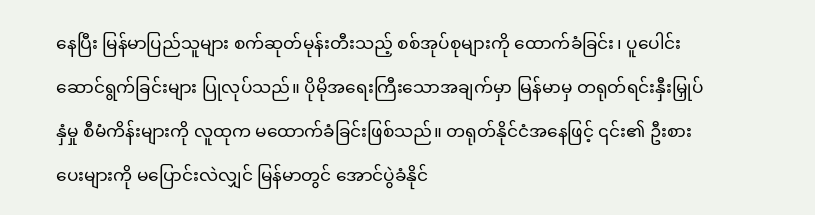နေပြီး မြန်မာပြည်သူများ စက်ဆုတ်မုန်းတီးသည့် စစ်အုပ်စုများကို ထောက်ခံခြင်း၊ ပူပေါင်းဆောင်ရွက်ခြင်းများ ပြုလုပ်သည်။ ပိုမိုအရေးကြီးသောအချက်မှာ မြန်မာမှ တရုတ်ရင်းနှီးမြှုပ်နှံမှု စီမံကိန်းများကို လူထုက မထောက်ခံခြင်းဖြစ်သည်။ တရုတ်နိုင်ငံအနေဖြင့် ၎င်း၏ ဦးစားပေးများကို မပြောင်းလဲလျှင် မြန်မာတွင် အောင်ပွဲခံနိုင်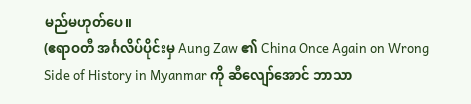မည်မဟုတ်ပေ။
(ဧရာဝတီ အင်္ဂလိပ်ပိုင်းမှ Aung Zaw ၏ China Once Again on Wrong Side of History in Myanmar ကို ဆီလျော်အောင် ဘာသာ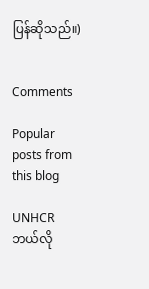ပြန်ဆိုသည်။)


Comments

Popular posts from this blog

UNHCR ဘယ်လို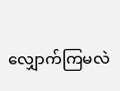လျှောက်ကြမလဲ